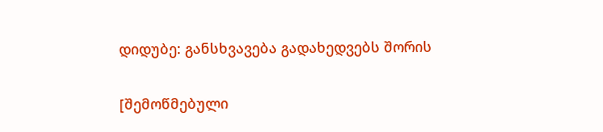დიდუბე: განსხვავება გადახედვებს შორის

[შემოწმებული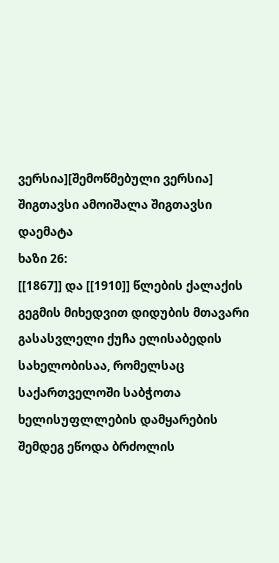ვერსია][შემოწმებული ვერსია]
შიგთავსი ამოიშალა შიგთავსი დაემატა
ხაზი 26:
[[1867]] და [[1910]] წლების ქალაქის გეგმის მიხედვით დიდუბის მთავარი გასასვლელი ქუჩა ელისაბედის სახელობისაა, რომელსაც საქართველოში საბჭოთა ხელისუფლლების დამყარების შემდეგ ეწოდა ბრძოლის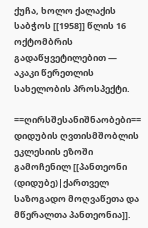ქუჩა, ხოლო ქალაქის საბჭოს [[1958]] წლის 16 ოქტომბრის გადაწყვეტილებით — აკაკი წერეთლის სახელობის პროსპექტი.

==ღირსშესანიშნაობები==
დიდუბის ღვთისმშობლის ეკლესიის ეზოში გამოჩენილ [[პანთეონი (დიდუბე)|ქართველ საზოგადო მოღვაწეთა და მწერალთა პანთეონია]].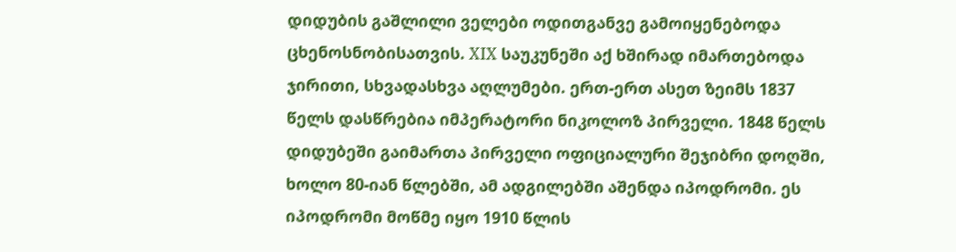დიდუბის გაშლილი ველები ოდითგანვე გამოიყენებოდა ცხენოსნობისათვის. XIX საუკუნეში აქ ხშირად იმართებოდა ჯირითი, სხვადასხვა აღლუმები. ერთ-ერთ ასეთ ზეიმს 1837 წელს დასწრებია იმპერატორი ნიკოლოზ პირველი. 1848 წელს დიდუბეში გაიმართა პირველი ოფიციალური შეჯიბრი დოღში, ხოლო 80-იან წლებში, ამ ადგილებში აშენდა იპოდრომი. ეს იპოდრომი მოწმე იყო 1910 წლის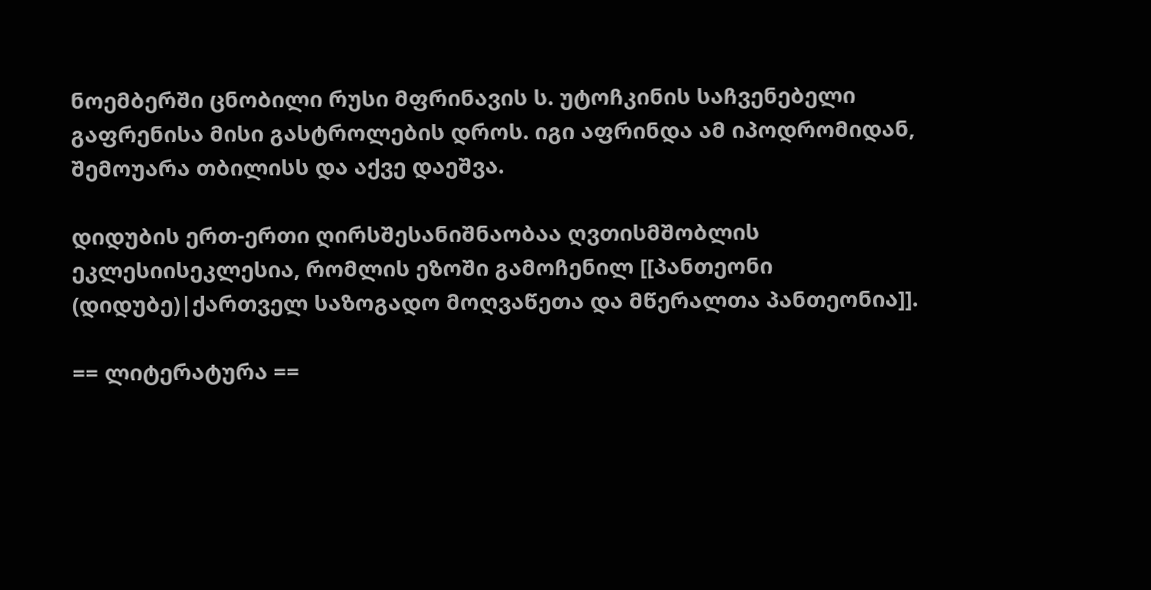ნოემბერში ცნობილი რუსი მფრინავის ს. უტოჩკინის საჩვენებელი გაფრენისა მისი გასტროლების დროს. იგი აფრინდა ამ იპოდრომიდან, შემოუარა თბილისს და აქვე დაეშვა.

დიდუბის ერთ-ერთი ღირსშესანიშნაობაა ღვთისმშობლის ეკლესიისეკლესია, რომლის ეზოში გამოჩენილ [[პანთეონი (დიდუბე)|ქართველ საზოგადო მოღვაწეთა და მწერალთა პანთეონია]].

== ლიტერატურა ==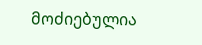მოძიებულია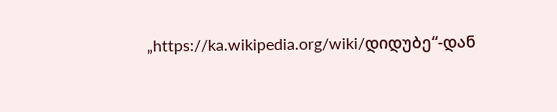„https://ka.wikipedia.org/wiki/დიდუბე“-დან